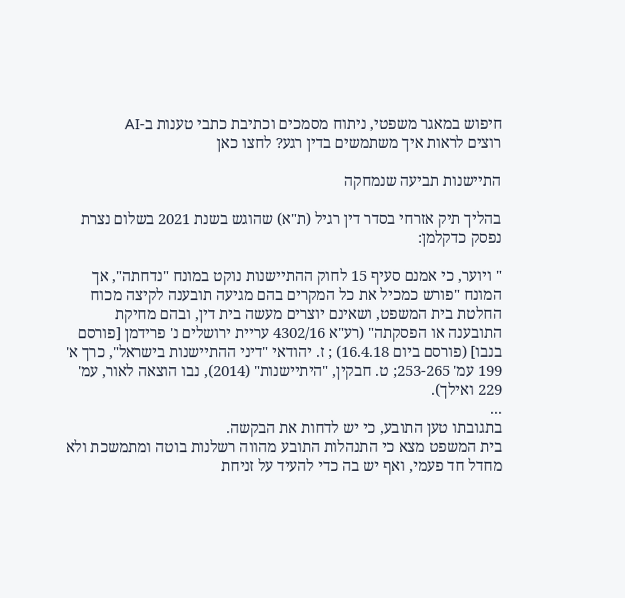חיפוש במאגר משפטי, ניתוח מסמכים וכתיבת כתבי טענות ב-AI
רוצים לראות איך משתמשים בדין רגע? לחצו כאן

התיישנות תביעה שנמחקה

בהליך תיק אזרחי בסדר דין רגיל (ת"א) שהוגש בשנת 2021 בשלום נצרת נפסק כדקלמן:

" ויוער, כי אמנם סעיף 15 לחוק ההתיישנות נוקט במונח "נדחתה", אך המונח "פורש כמכיל את כל המקרים בהם מגיעה תובענה לקיצה מכוח החלטת בית המשפט, ושאינם יוצרים מעשה בית דין, ובהם מחיקת התובענה או הפסקתה" (רע"א 4302/16 עריית ירושלים נ' פרידמן [פורסם בנבו] (פורסם ביום 16.4.18) ; ז. יהודאי "דיני ההתיישנות בישראל", כרך א' 199 עמ' 253-265; ט. חבקין, "היתיישנות" (2014), נבו הוצאה לאור, עמ' 229 ואילך).
...
בתגובתו טען התובע, כי יש לדחות את הבקשה.
בית המשפט מצא כי התנהלות התובע מהווה רשלנות בוטה ומתמשכת ולא מחדל חד פעמי, ואף יש בה כדי להעיד על זניחת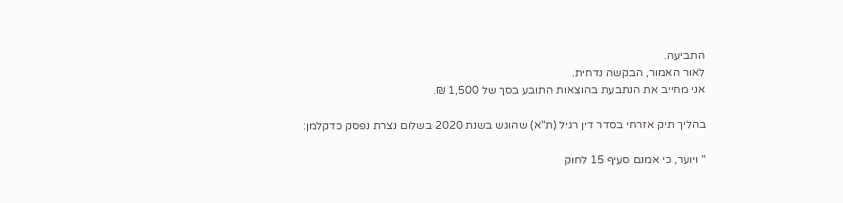התביעה.
לאור האמור, הבקשה נדחית.
אני מחייב את הנתבעת בהוצאות התובע בסך של 1,500 ₪.

בהליך תיק אזרחי בסדר דין רגיל (ת"א) שהוגש בשנת 2020 בשלום נצרת נפסק כדקלמן:

" ויוער, כי אמנם סעיף 15 לחוק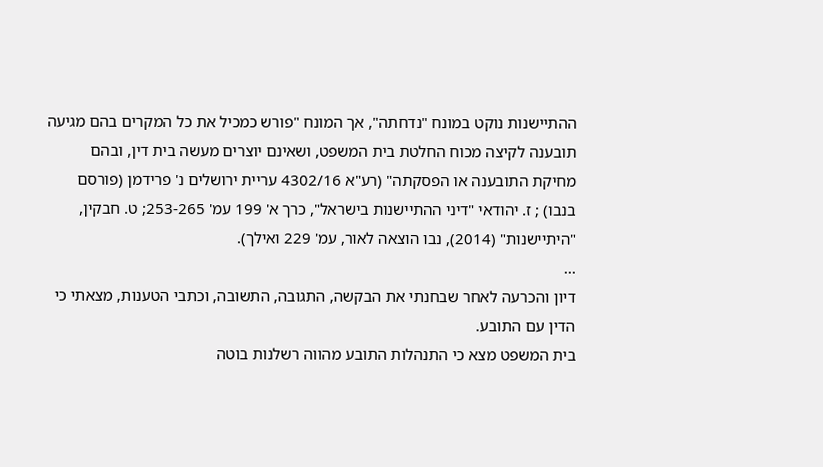ההתיישנות נוקט במונח "נדחתה", אך המונח "פורש כמכיל את כל המקרים בהם מגיעה תובענה לקיצה מכוח החלטת בית המשפט, ושאינם יוצרים מעשה בית דין, ובהם מחיקת התובענה או הפסקתה" (רע"א 4302/16 עריית ירושלים נ' פרידמן (פורסם בנבו) ; ז. יהודאי "דיני ההתיישנות בישראל", כרך א' 199 עמ' 253-265; ט. חבקין, "היתיישנות" (2014), נבו הוצאה לאור, עמ' 229 ואילך).
...
דיון והכרעה לאחר שבחנתי את הבקשה, התגובה, התשובה, וכתבי הטענות, מצאתי כי הדין עם התובע.
בית המשפט מצא כי התנהלות התובע מהווה רשלנות בוטה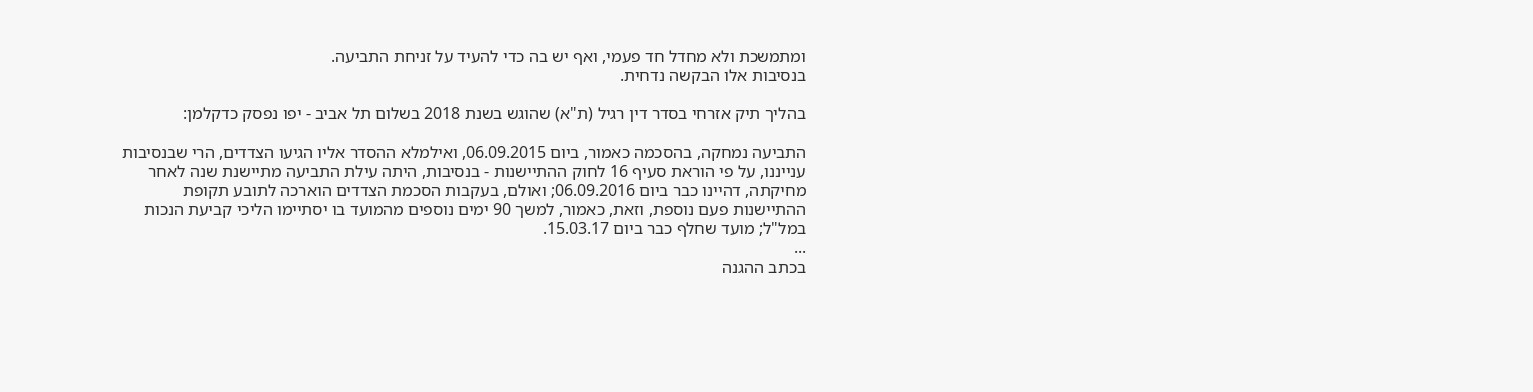ומתמשכת ולא מחדל חד פעמי, ואף יש בה כדי להעיד על זניחת התביעה.
בנסיבות אלו הבקשה נדחית.

בהליך תיק אזרחי בסדר דין רגיל (ת"א) שהוגש בשנת 2018 בשלום תל אביב - יפו נפסק כדקלמן:

התביעה נמחקה, בהסכמה כאמור, ביום 06.09.2015, ואילמלא ההסדר אליו הגיעו הצדדים, הרי שבנסיבות ענייננו, על פי הוראת סעיף 16 לחוק ההתיישנות - בנסיבות, היתה עילת התביעה מתיישנת שנה לאחר מחיקתה, דהיינו כבר ביום 06.09.2016; ואולם, בעקבות הסכמת הצדדים הוארכה לתובע תקופת ההתיישנות פעם נוספת, וזאת, כאמור, למשך 90 ימים נוספים מהמועד בו יסתיימו הליכי קביעת הנכות במל"ל; מועד שחלף כבר ביום 15.03.17.
...
בכתב ההגנה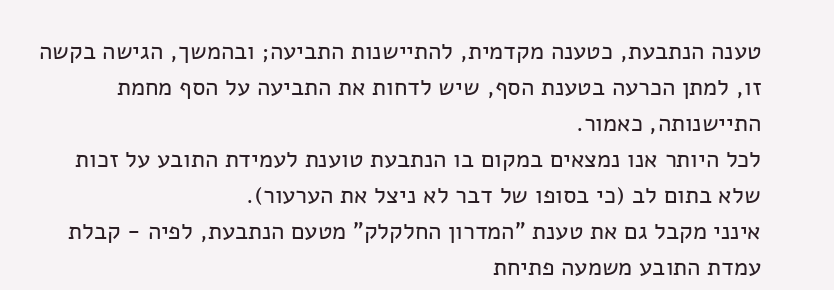טענה הנתבעת, כטענה מקדמית, להתיישנות התביעה; ובהמשך, הגישה בקשה זו, למתן הכרעה בטענת הסף, שיש לדחות את התביעה על הסף מחמת התיישנותה, כאמור.
לכל היותר אנו נמצאים במקום בו הנתבעת טוענת לעמידת התובע על זכות שלא בתום לב (כי בסופו של דבר לא ניצל את הערעור).
אינני מקבל גם את טענת "המדרון החלקלק" מטעם הנתבעת, לפיה - קבלת עמדת התובע משמעה פתיחת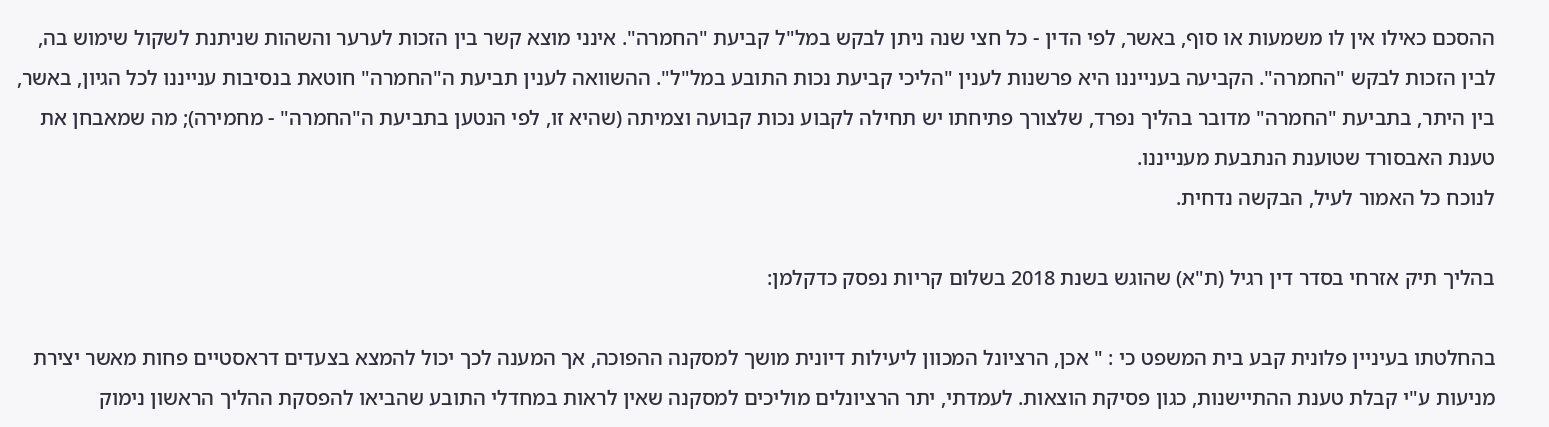ההסכם כאילו אין לו משמעות או סוף, באשר, לפי הדין - כל חצי שנה ניתן לבקש במל"ל קביעת "החמרה". אינני מוצא קשר בין הזכות לערער והשהות שניתנת לשקול שימוש בה, לבין הזכות לבקש "החמרה". הקביעה בענייננו היא פרשנות לענין "הליכי קביעת נכות התובע במל"ל". ההשוואה לענין תביעת ה"החמרה" חוטאת בנסיבות ענייננו לכל הגיון, באשר, בין היתר, בתביעת "החמרה" מדובר בהליך נפרד, שלצורך פתיחתו יש תחילה לקבוע נכות קבועה וצמיתה (שהיא זו, לפי הנטען בתביעת ה"החמרה" - מחמירה); מה שמאבחן את טענת האבסורד שטוענת הנתבעת מענייננו.
לנוכח כל האמור לעיל, הבקשה נדחית.

בהליך תיק אזרחי בסדר דין רגיל (ת"א) שהוגש בשנת 2018 בשלום קריות נפסק כדקלמן:

בהחלטתו בעיניין פלונית קבע בית המשפט כי : " אכן, הרציונל המכוון ליעילות דיונית מושך למסקנה ההפוכה, אך המענה לכך יכול להמצא בצעדים דראסטיים פחות מאשר יצירת מניעות ע"י קבלת טענת ההתיישנות, כגון פסיקת הוצאות. לעמדתי, יתר הרציונלים מוליכים למסקנה שאין לראות במחדלי התובע שהביאו להפסקת ההליך הראשון נימוק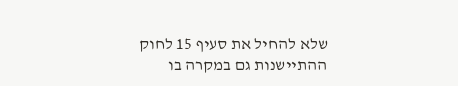שלא להחיל את סעיף 15 לחוק ההתיישנות גם במקרה בו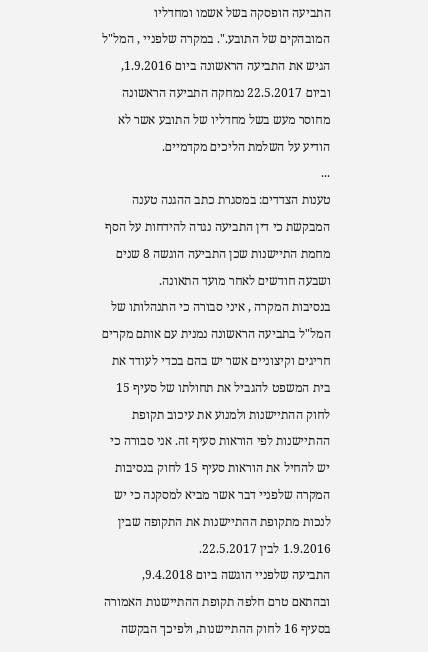התביעה הופסקה בשל אשמו ומחדליו המובהקים של התובע.". במקרה שלפניי , המל"ל הגיש את התביעה הראשונה ביום 1.9.2016, וביום 22.5.2017 נמחקה התביעה הראשונה מחוסר מעש בשל מחדליו של התובע אשר לא הודיע על השלמת הליכים מקדמיים.
...
טענות הצדדים: במסגרת כתב ההגנה טענה המבקשת כי דין התביעה נגדה להידחות על הסף מחמת התיישנות שכן התביעה הוגשה 8 שנים ושבעה חודשים לאחר מועד התאונה.
בנסיבות המקרה , איני סבורה כי התנהלותו של המל"ל בתביעה הראשונה נמנית עם אותם מקרים חריגים וקיצוניים אשר יש בהם בכדי לעודד את בית המשפט להגביל את תחולתו של סעיף 15 לחוק ההתיישנות ולמנוע את עיכוב תקופת ההתיישנות לפי הוראות סעיף זה. אני סבורה כי יש להחיל את הוראות סעיף 15 לחוק בנסיבות המקרה שלפניי דבר אשר מביא למסקנה כי יש לנכות מתקופת ההתיישנות את התקופה שבין 1.9.2016 לבין 22.5.2017.
התביעה שלפניי הוגשה ביום 9.4.2018, ובהתאם טרם חלפה תקופת ההתיישנות האמורה בסעיף 16 לחוק ההתיישנות, ולפיכך הבקשה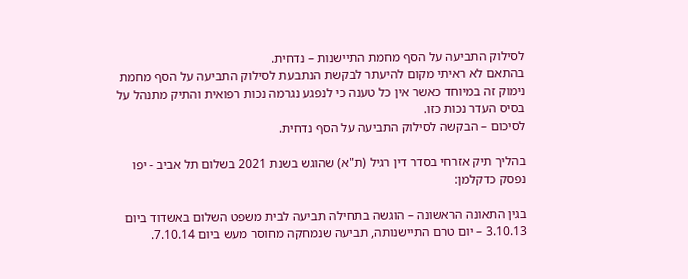לסילוק התביעה על הסף מחמת התיישנות – נדחית.
בהתאם לא ראיתי מקום להיעתר לבקשת הנתבעת לסילוק התביעה על הסף מחמת נימוק זה במיוחד כאשר אין כל טענה כי לנפגע נגרמה נכות רפואית והתיק מתנהל על בסיס העדר נכות כזו.
לסיכום – הבקשה לסילוק התביעה על הסף נדחית.

בהליך תיק אזרחי בסדר דין רגיל (ת"א) שהוגש בשנת 2021 בשלום תל אביב - יפו נפסק כדקלמן:

בגין התאונה הראשונה – הוגשה בתחילה תביעה לבית משפט השלום באשדוד ביום 3.10.13 – יום טרם התיישנותה, תביעה שנמחקה מחוסר מעש ביום 7.10.14.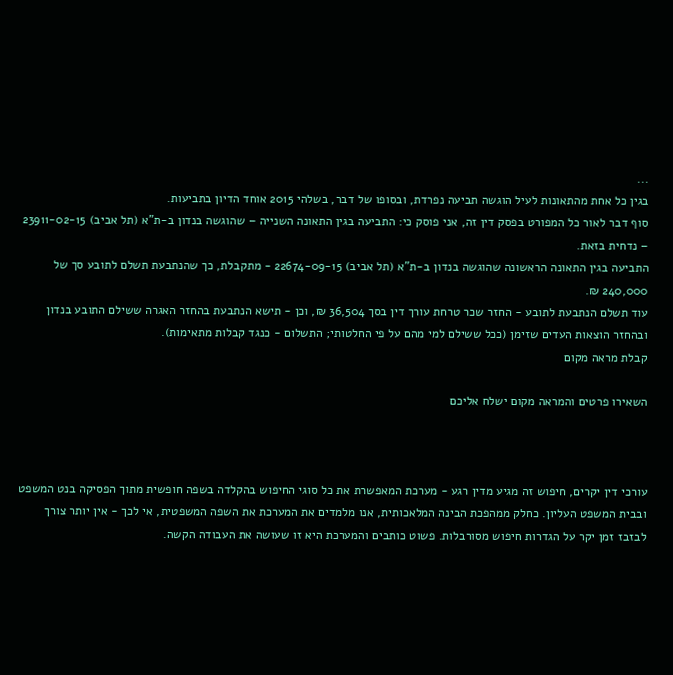...
בגין כל אחת מהתאונות לעיל הוגשה תביעה נפרדת, ובסופו של דבר, בשלהי 2015 אוחד הדיון בתביעות.
סוף דבר לאור כל המפורט בפסק דין זה, אני פוסק כי: התביעה בגין התאונה השנייה – שהוגשה בנדון ב-ת"א (תל אביב) 23911-02-15 – נדחית בזאת.
התביעה בגין התאונה הראשונה שהוגשה בנדון ב-ת"א (תל אביב) 22674-09-15 - מתקבלת, כך שהנתבעת תשלם לתובע סך של 240,000 ₪.
עוד תשלם הנתבעת לתובע - החזר שכר טרחת עורך דין בסך 36,504 ₪, וכן - תישא הנתבעת בהחזר האגרה ששילם התובע בנדון ובהחזר הוצאות העדים שזימן (ככל ששילם למי מהם על פי החלטותי; התשלום - כנגד קבלות מתאימות).
קבלת מראה מקום

השאירו פרטים והמראה מקום ישלח אליכם



עורכי דין יקרים, חיפוש זה מגיע מדין רגע - מערכת המאפשרת את כל סוגי החיפוש בהקלדה בשפה חופשית מתוך הפסיקה בנט המשפט ובבית המשפט העליון. כחלק ממהפכת הבינה המלאכותית, אנו מלמדים את המערכת את השפה המשפטית, אי לכך - אין יותר צורך לבזבז זמן יקר על הגדרות חיפוש מסורבלות. פשוט כותבים והמערכת היא זו שעושה את העבודה הקשה.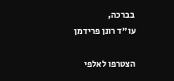בברכה,
עו"ד רונן פרידמן

הצטרפו לאלפי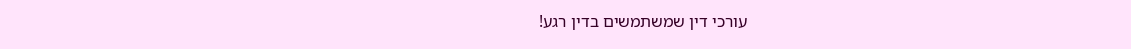עורכי דין שמשתמשים בדין רגע!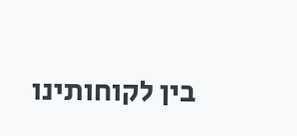בין לקוחותינו